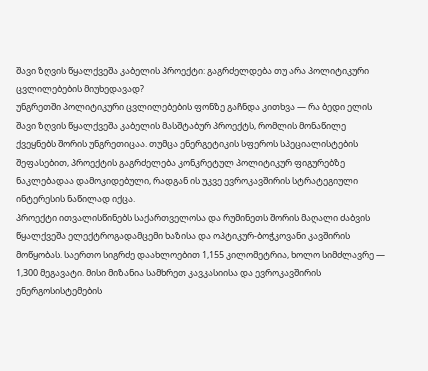შავი ზღვის წყალქვეშა კაბელის პროექტი: გაგრძელდება თუ არა პოლიტიკური ცვლილებების მიუხედავად?
უნგრეთში პოლიტიკური ცვლილებების ფონზე გაჩნდა კითხვა — რა ბედი ელის შავი ზღვის წყალქვეშა კაბელის მასშტაბურ პროექტს, რომლის მონაწილე ქვეყნებს შორის უნგრეთიცაა. თუმცა ენერგეტიკის სფეროს სპეციალისტების შეფასებით, პროექტის გაგრძელება კონკრეტულ პოლიტიკურ ფიგურებზე ნაკლებადაა დამოკიდებული, რადგან ის უკვე ევროკავშირის სტრატეგიული ინტერესის ნაწილად იქცა.
პროექტი ითვალისწინებს საქართველოსა და რუმინეთს შორის მაღალი ძაბვის წყალქვეშა ელექტროგადამცემი ხაზისა და ოპტიკურ-ბოჭკოვანი კავშირის მოწყობას. საერთო სიგრძე დაახლოებით 1,155 კილომეტრია, ხოლო სიმძლავრე — 1,300 მეგავატი. მისი მიზანია სამხრეთ კავკასიისა და ევროკავშირის ენერგოსისტემების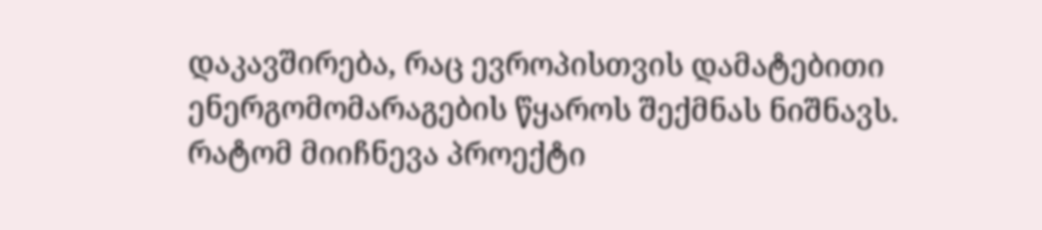დაკავშირება, რაც ევროპისთვის დამატებითი ენერგომომარაგების წყაროს შექმნას ნიშნავს.
რატომ მიიჩნევა პროექტი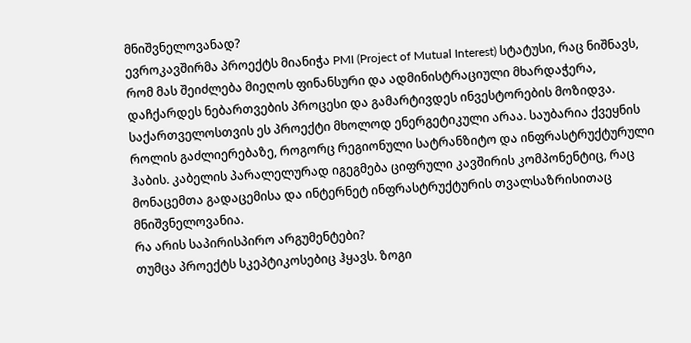მნიშვნელოვანად?
ევროკავშირმა პროექტს მიანიჭა PMI (Project of Mutual Interest) სტატუსი, რაც ნიშნავს, რომ მას შეიძლება მიეღოს ფინანსური და ადმინისტრაციული მხარდაჭერა, დაჩქარდეს ნებართვების პროცესი და გამარტივდეს ინვესტორების მოზიდვა.
საქართველოსთვის ეს პროექტი მხოლოდ ენერგეტიკული არაა. საუბარია ქვეყნის როლის გაძლიერებაზე, როგორც რეგიონული სატრანზიტო და ინფრასტრუქტურული ჰაბის. კაბელის პარალელურად იგეგმება ციფრული კავშირის კომპონენტიც, რაც მონაცემთა გადაცემისა და ინტერნეტ ინფრასტრუქტურის თვალსაზრისითაც მნიშვნელოვანია.
რა არის საპირისპირო არგუმენტები?
თუმცა პროექტს სკეპტიკოსებიც ჰყავს. ზოგი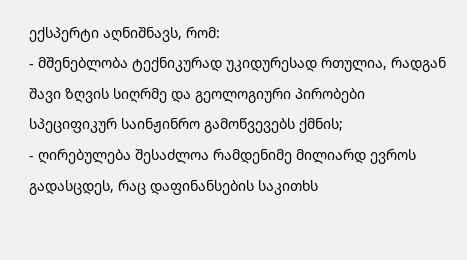ექსპერტი აღნიშნავს, რომ:
- მშენებლობა ტექნიკურად უკიდურესად რთულია, რადგან შავი ზღვის სიღრმე და გეოლოგიური პირობები სპეციფიკურ საინჟინრო გამოწვევებს ქმნის;
- ღირებულება შესაძლოა რამდენიმე მილიარდ ევროს გადასცდეს, რაც დაფინანსების საკითხს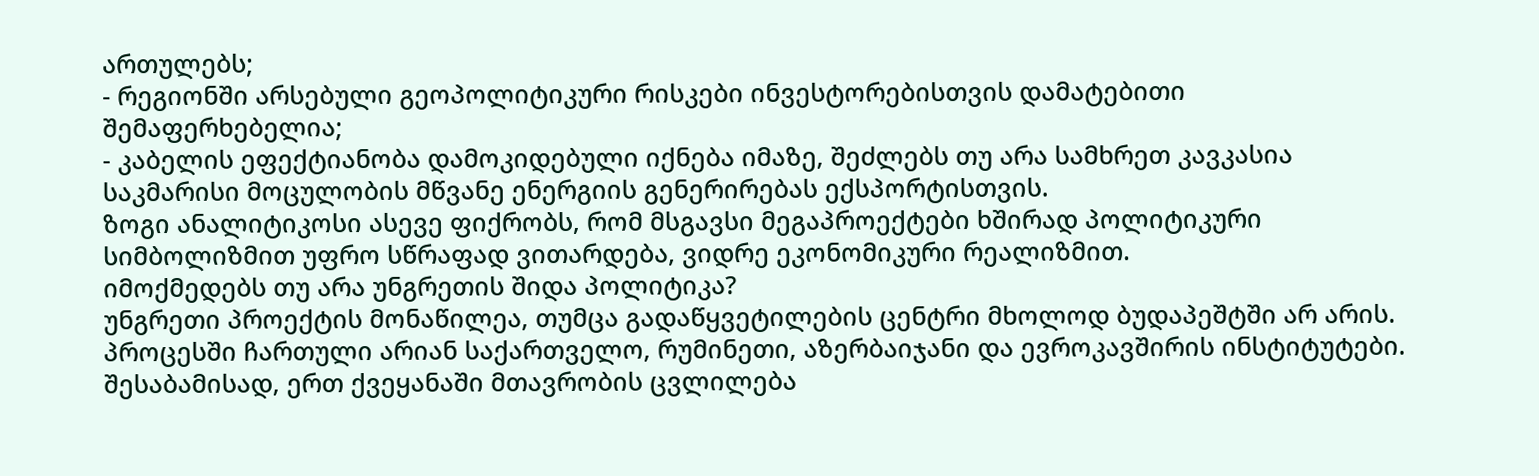ართულებს;
- რეგიონში არსებული გეოპოლიტიკური რისკები ინვესტორებისთვის დამატებითი შემაფერხებელია;
- კაბელის ეფექტიანობა დამოკიდებული იქნება იმაზე, შეძლებს თუ არა სამხრეთ კავკასია საკმარისი მოცულობის მწვანე ენერგიის გენერირებას ექსპორტისთვის.
ზოგი ანალიტიკოსი ასევე ფიქრობს, რომ მსგავსი მეგაპროექტები ხშირად პოლიტიკური სიმბოლიზმით უფრო სწრაფად ვითარდება, ვიდრე ეკონომიკური რეალიზმით.
იმოქმედებს თუ არა უნგრეთის შიდა პოლიტიკა?
უნგრეთი პროექტის მონაწილეა, თუმცა გადაწყვეტილების ცენტრი მხოლოდ ბუდაპეშტში არ არის. პროცესში ჩართული არიან საქართველო, რუმინეთი, აზერბაიჯანი და ევროკავშირის ინსტიტუტები. შესაბამისად, ერთ ქვეყანაში მთავრობის ცვლილება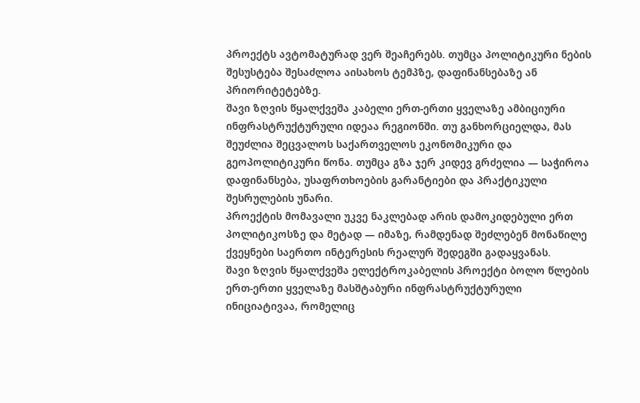პროექტს ავტომატურად ვერ შეაჩერებს. თუმცა პოლიტიკური ნების შესუსტება შესაძლოა აისახოს ტემპზე, დაფინანსებაზე ან პრიორიტეტებზე.
შავი ზღვის წყალქვეშა კაბელი ერთ-ერთი ყველაზე ამბიციური ინფრასტრუქტურული იდეაა რეგიონში. თუ განხორციელდა, მას შეუძლია შეცვალოს საქართველოს ეკონომიკური და გეოპოლიტიკური წონა. თუმცა გზა ჯერ კიდევ გრძელია — საჭიროა დაფინანსება, უსაფრთხოების გარანტიები და პრაქტიკული შესრულების უნარი.
პროექტის მომავალი უკვე ნაკლებად არის დამოკიდებული ერთ პოლიტიკოსზე და მეტად — იმაზე, რამდენად შეძლებენ მონაწილე ქვეყნები საერთო ინტერესის რეალურ შედეგში გადაყვანას.
შავი ზღვის წყალქვეშა ელექტროკაბელის პროექტი ბოლო წლების ერთ-ერთი ყველაზე მასშტაბური ინფრასტრუქტურული ინიციატივაა, რომელიც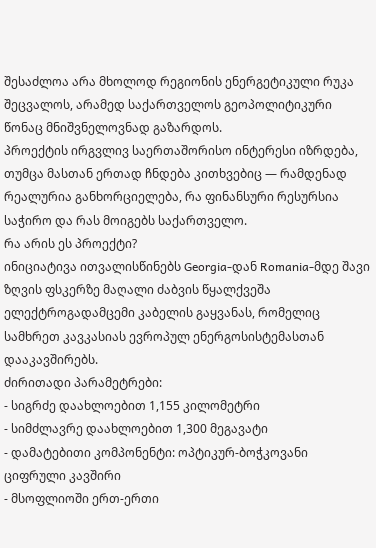შესაძლოა არა მხოლოდ რეგიონის ენერგეტიკული რუკა შეცვალოს, არამედ საქართველოს გეოპოლიტიკური წონაც მნიშვნელოვნად გაზარდოს.
პროექტის ირგვლივ საერთაშორისო ინტერესი იზრდება, თუმცა მასთან ერთად ჩნდება კითხვებიც — რამდენად რეალურია განხორციელება, რა ფინანსური რესურსია საჭირო და რას მოიგებს საქართველო.
რა არის ეს პროექტი?
ინიციატივა ითვალისწინებს Georgia-დან Romania-მდე შავი ზღვის ფსკერზე მაღალი ძაბვის წყალქვეშა ელექტროგადამცემი კაბელის გაყვანას, რომელიც სამხრეთ კავკასიას ევროპულ ენერგოსისტემასთან დააკავშირებს.
ძირითადი პარამეტრები:
- სიგრძე დაახლოებით 1,155 კილომეტრი
- სიმძლავრე დაახლოებით 1,300 მეგავატი
- დამატებითი კომპონენტი: ოპტიკურ-ბოჭკოვანი ციფრული კავშირი
- მსოფლიოში ერთ-ერთი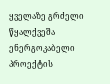ყველაზე გრძელი წყალქვეშა ენერგოკაბელი
პროექტის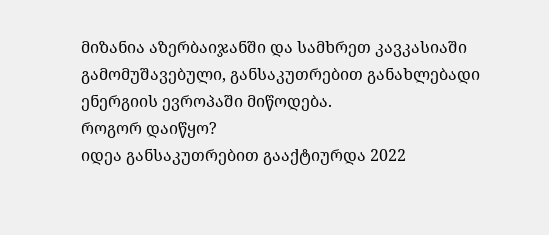მიზანია აზერბაიჯანში და სამხრეთ კავკასიაში გამომუშავებული, განსაკუთრებით განახლებადი ენერგიის ევროპაში მიწოდება.
როგორ დაიწყო?
იდეა განსაკუთრებით გააქტიურდა 2022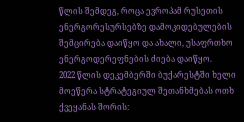წლის შემდეგ, როცა ევროპამ რუსეთის ენერგორესურსებზე დამოკიდებულების შემცირება დაიწყო და ახალი, უსაფრთხო ენერგოდერეფნების ძიება დაიწყო.
2022 წლის დეკემბერში ბუქარესტში ხელი მოეწერა სტრატეგიულ შეთანხმებას ოთხ ქვეყანას შორის: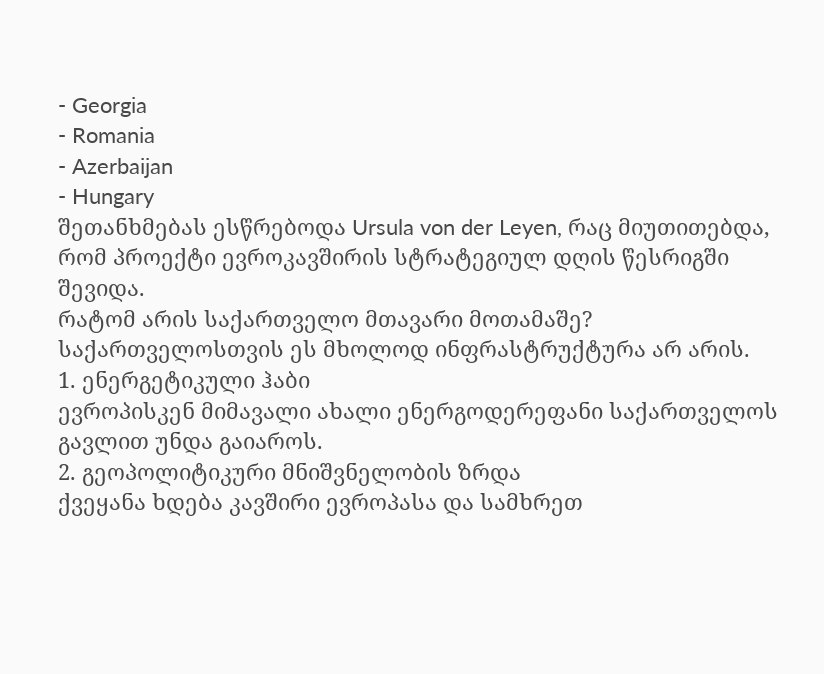- Georgia
- Romania
- Azerbaijan
- Hungary
შეთანხმებას ესწრებოდა Ursula von der Leyen, რაც მიუთითებდა, რომ პროექტი ევროკავშირის სტრატეგიულ დღის წესრიგში შევიდა.
რატომ არის საქართველო მთავარი მოთამაშე?
საქართველოსთვის ეს მხოლოდ ინფრასტრუქტურა არ არის.
1. ენერგეტიკული ჰაბი
ევროპისკენ მიმავალი ახალი ენერგოდერეფანი საქართველოს გავლით უნდა გაიაროს.
2. გეოპოლიტიკური მნიშვნელობის ზრდა
ქვეყანა ხდება კავშირი ევროპასა და სამხრეთ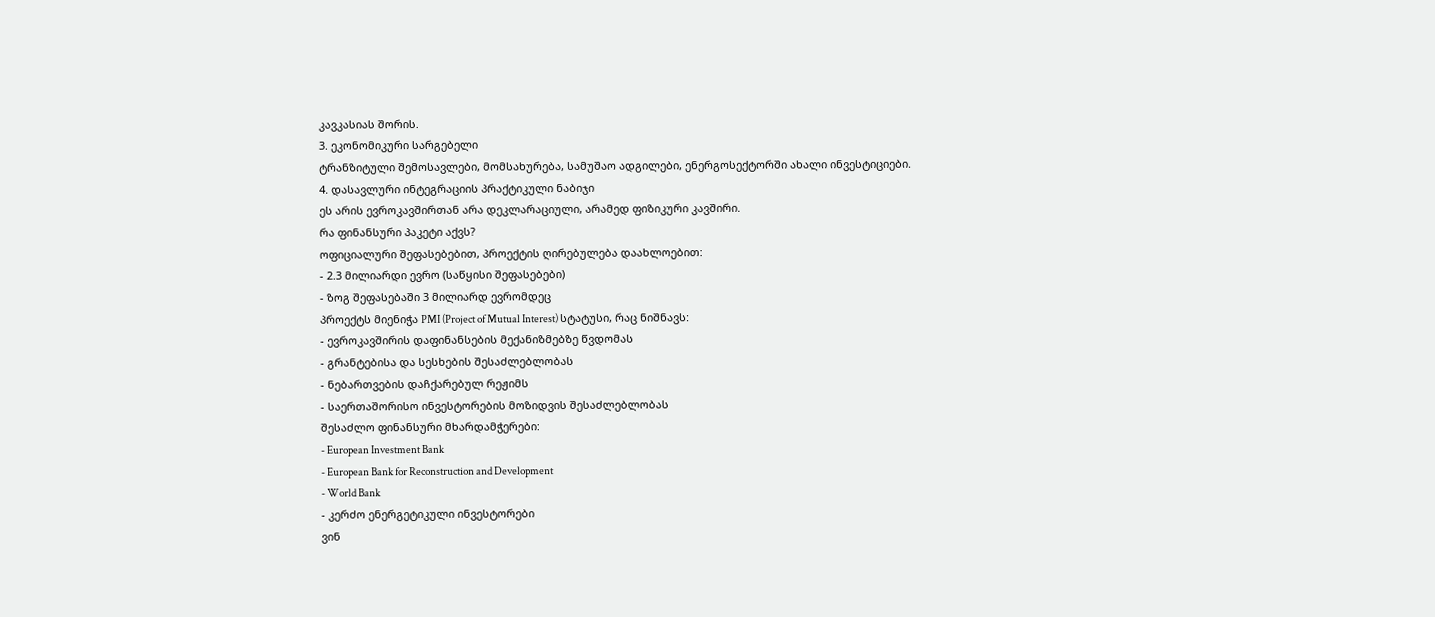კავკასიას შორის.
3. ეკონომიკური სარგებელი
ტრანზიტული შემოსავლები, მომსახურება, სამუშაო ადგილები, ენერგოსექტორში ახალი ინვესტიციები.
4. დასავლური ინტეგრაციის პრაქტიკული ნაბიჯი
ეს არის ევროკავშირთან არა დეკლარაციული, არამედ ფიზიკური კავშირი.
რა ფინანსური პაკეტი აქვს?
ოფიციალური შეფასებებით, პროექტის ღირებულება დაახლოებით:
- 2.3 მილიარდი ევრო (საწყისი შეფასებები)
- ზოგ შეფასებაში 3 მილიარდ ევრომდეც
პროექტს მიენიჭა PMI (Project of Mutual Interest) სტატუსი, რაც ნიშნავს:
- ევროკავშირის დაფინანსების მექანიზმებზე წვდომას
- გრანტებისა და სესხების შესაძლებლობას
- ნებართვების დაჩქარებულ რეჟიმს
- საერთაშორისო ინვესტორების მოზიდვის შესაძლებლობას
შესაძლო ფინანსური მხარდამჭერები:
- European Investment Bank
- European Bank for Reconstruction and Development
- World Bank
- კერძო ენერგეტიკული ინვესტორები
ვინ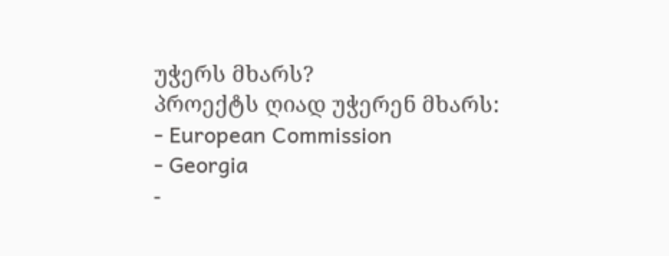უჭერს მხარს?
პროექტს ღიად უჭერენ მხარს:
- European Commission
- Georgia
-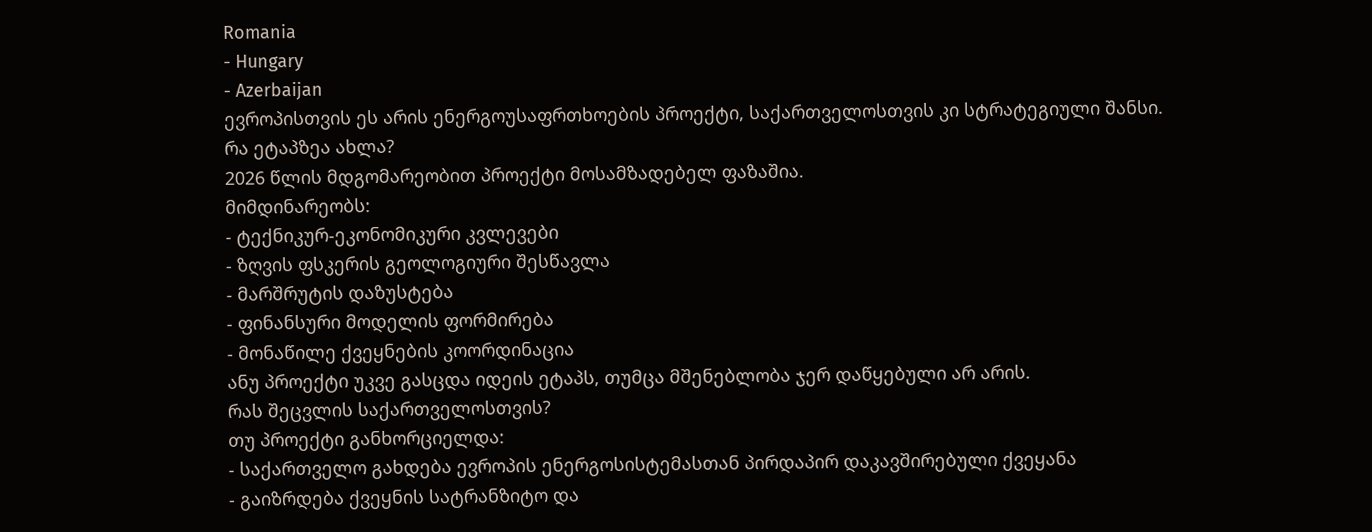Romania
- Hungary
- Azerbaijan
ევროპისთვის ეს არის ენერგოუსაფრთხოების პროექტი, საქართველოსთვის კი სტრატეგიული შანსი.
რა ეტაპზეა ახლა?
2026 წლის მდგომარეობით პროექტი მოსამზადებელ ფაზაშია.
მიმდინარეობს:
- ტექნიკურ-ეკონომიკური კვლევები
- ზღვის ფსკერის გეოლოგიური შესწავლა
- მარშრუტის დაზუსტება
- ფინანსური მოდელის ფორმირება
- მონაწილე ქვეყნების კოორდინაცია
ანუ პროექტი უკვე გასცდა იდეის ეტაპს, თუმცა მშენებლობა ჯერ დაწყებული არ არის.
რას შეცვლის საქართველოსთვის?
თუ პროექტი განხორციელდა:
- საქართველო გახდება ევროპის ენერგოსისტემასთან პირდაპირ დაკავშირებული ქვეყანა
- გაიზრდება ქვეყნის სატრანზიტო და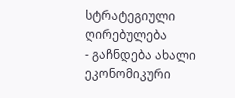სტრატეგიული ღირებულება
- გაჩნდება ახალი ეკონომიკური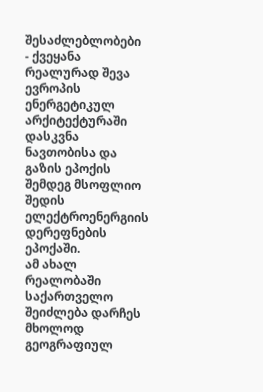შესაძლებლობები
- ქვეყანა რეალურად შევა ევროპის ენერგეტიკულ არქიტექტურაში
დასკვნა
ნავთობისა და გაზის ეპოქის შემდეგ მსოფლიო შედის ელექტროენერგიის დერეფნების ეპოქაში.
ამ ახალ რეალობაში საქართველო შეიძლება დარჩეს მხოლოდ გეოგრაფიულ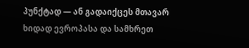პუნქტად — ან გადაიქცეს მთავარ ხიდად ევროპასა და სამხრეთ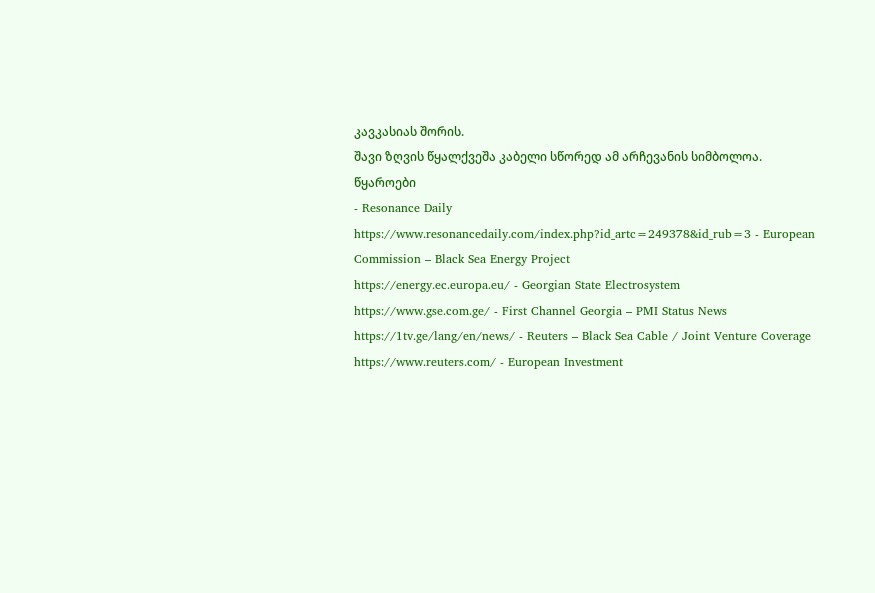კავკასიას შორის.
შავი ზღვის წყალქვეშა კაბელი სწორედ ამ არჩევანის სიმბოლოა.
წყაროები
- Resonance Daily
https://www.resonancedaily.com/index.php?id_artc=249378&id_rub=3 - European Commission – Black Sea Energy Project
https://energy.ec.europa.eu/ - Georgian State Electrosystem
https://www.gse.com.ge/ - First Channel Georgia – PMI Status News
https://1tv.ge/lang/en/news/ - Reuters – Black Sea Cable / Joint Venture Coverage
https://www.reuters.com/ - European Investment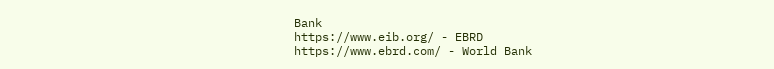Bank
https://www.eib.org/ - EBRD
https://www.ebrd.com/ - World Bank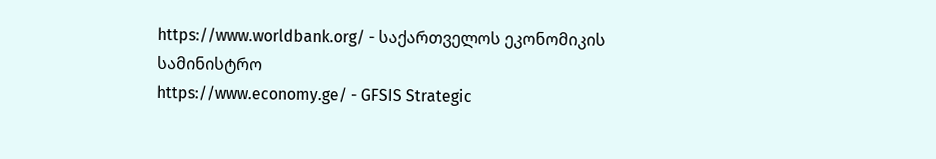https://www.worldbank.org/ - საქართველოს ეკონომიკის სამინისტრო
https://www.economy.ge/ - GFSIS Strategic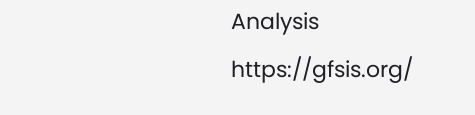Analysis
https://gfsis.org/